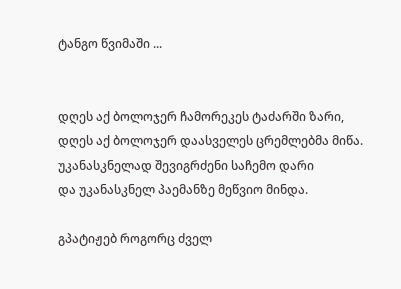ტანგო წვიმაში ...


დღეს აქ ბოლოჯერ ჩამორეკეს ტაძარში ზარი,
დღეს აქ ბოლოჯერ დაასველეს ცრემლებმა მიწა.
უკანასკნელად შევიგრძენი საჩემო დარი
და უკანასკნელ პაემანზე მეწვიო მინდა.

გპატიჟებ როგორც ძველ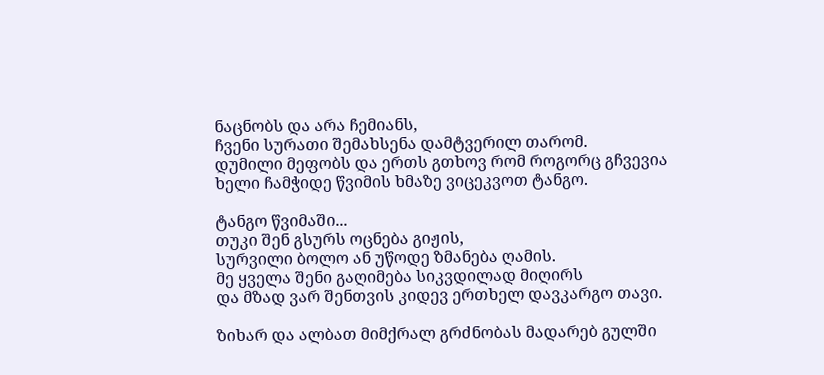ნაცნობს და არა ჩემიანს,
ჩვენი სურათი შემახსენა დამტვერილ თარომ.
დუმილი მეფობს და ერთს გთხოვ რომ როგორც გჩვევია
ხელი ჩამჭიდე წვიმის ხმაზე ვიცეკვოთ ტანგო.

ტანგო წვიმაში...
თუკი შენ გსურს ოცნება გიჟის,
სურვილი ბოლო ან უწოდე ზმანება ღამის.
მე ყველა შენი გაღიმება სიკვდილად მიღირს
და მზად ვარ შენთვის კიდევ ერთხელ დავკარგო თავი.

ზიხარ და ალბათ მიმქრალ გრძნობას მადარებ გულში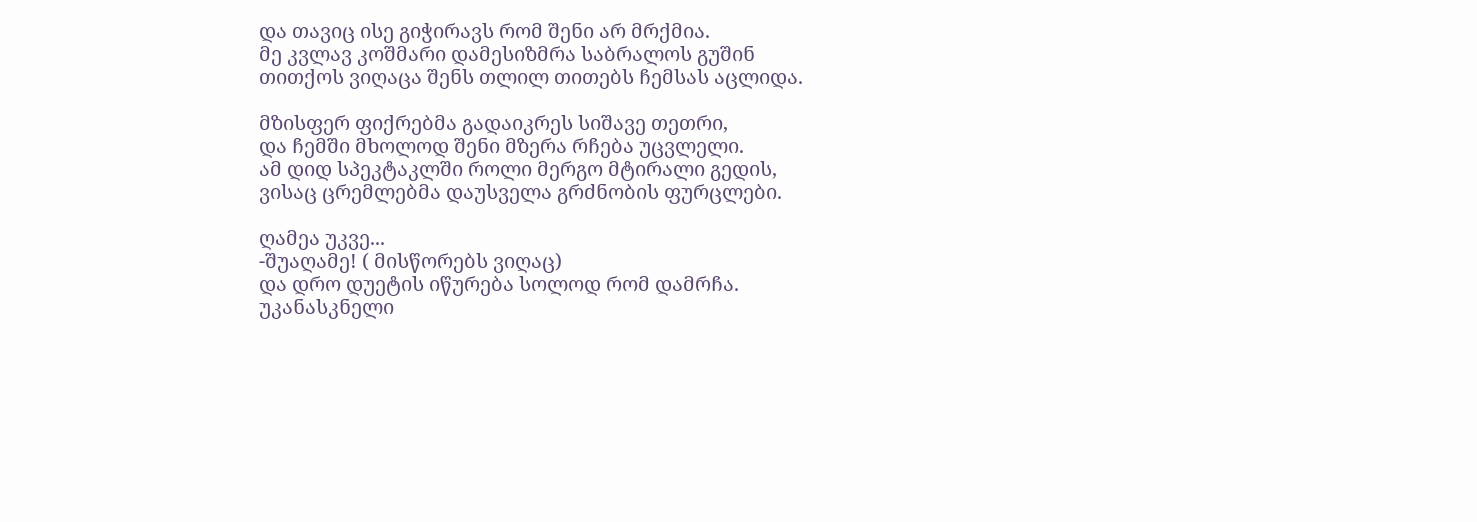და თავიც ისე გიჭირავს რომ შენი არ მრქმია.
მე კვლავ კოშმარი დამესიზმრა საბრალოს გუშინ
თითქოს ვიღაცა შენს თლილ თითებს ჩემსას აცლიდა.

მზისფერ ფიქრებმა გადაიკრეს სიშავე თეთრი,
და ჩემში მხოლოდ შენი მზერა რჩება უცვლელი.
ამ დიდ სპეკტაკლში როლი მერგო მტირალი გედის,
ვისაც ცრემლებმა დაუსველა გრძნობის ფურცლები.

ღამეა უკვე...
-შუაღამე! ( მისწორებს ვიღაც)
და დრო დუეტის იწურება სოლოდ რომ დამრჩა.
უკანასკნელი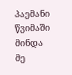პაემანი წვიმაში მინდა
მე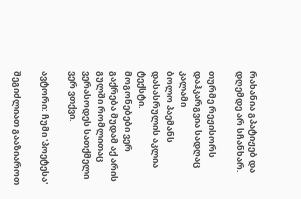რახანია გპატიჟებ და დღემდე არ სჩანხარ.

თურმე რეჟისორს დაჰკარგვია სადღაც კალამი
ბოლო პაემანს დასასრულის აკლია ტექსტი.
მოგონებები ვერ გაქრება მუდამ აქ არის
გულში რომლითაც ვერასოდეს სათქმელი ვერ ვთქვი.

ავტორი: ჩუმი 'პოეტესა'

შეგიძლიათ გააზიაროთ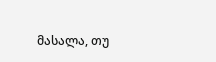მასალა, თუ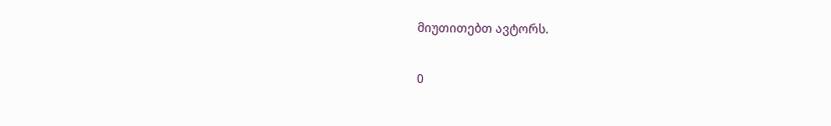მიუთითებთ ავტორს.

0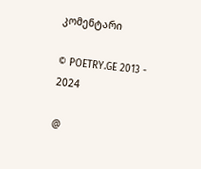კომენტარი

© POETRY.GE 2013 - 2024

@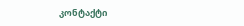კონტაქტი